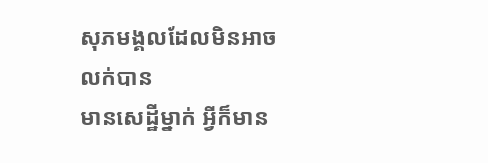សុភមង្គលដែលមិនអាចលក់បាន
មានសេដ្ឋីម្នាក់ អ្វីក៏មាន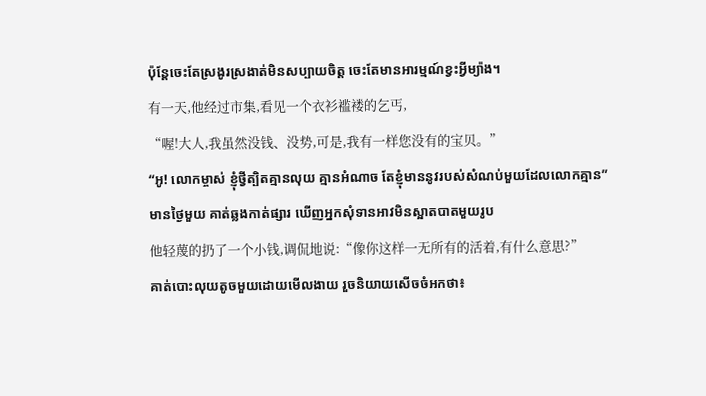ប៉ុន្តែចេះតែស្រងូរស្រងាត់មិនសប្បាយចិត្ត ចេះតែមានអារម្មណ៍ខ្វះអ្វីម្យ៉ាង។
有一天,他经过市集,看见一个衣衫褴褛的乞丐,
“喔!大人,我虽然没钱、没势,可是,我有一样您没有的宝贝。”
“អូ! លោកម្ចាស់ ខ្ញុំថ្វីត្បិតគ្មានលុយ គ្មានអំណាច តែខ្ញុំមាននូវរបស់សំណប់មួយដែលលោកគ្មាន”
មានថ្ងៃមួយ គាត់ឆ្លងកាត់ផ្សារ ឃើញអ្នកសុំទានអាវមិនស្អាតបាតមួយរូប
他轻蔑的扔了一个小钱,调侃地说:“像你这样一无所有的活着,有什么意思?”
គាត់បោះលុយតូចមួយដោយមើលងាយ រួចនិយាយសើចចំអកថា៖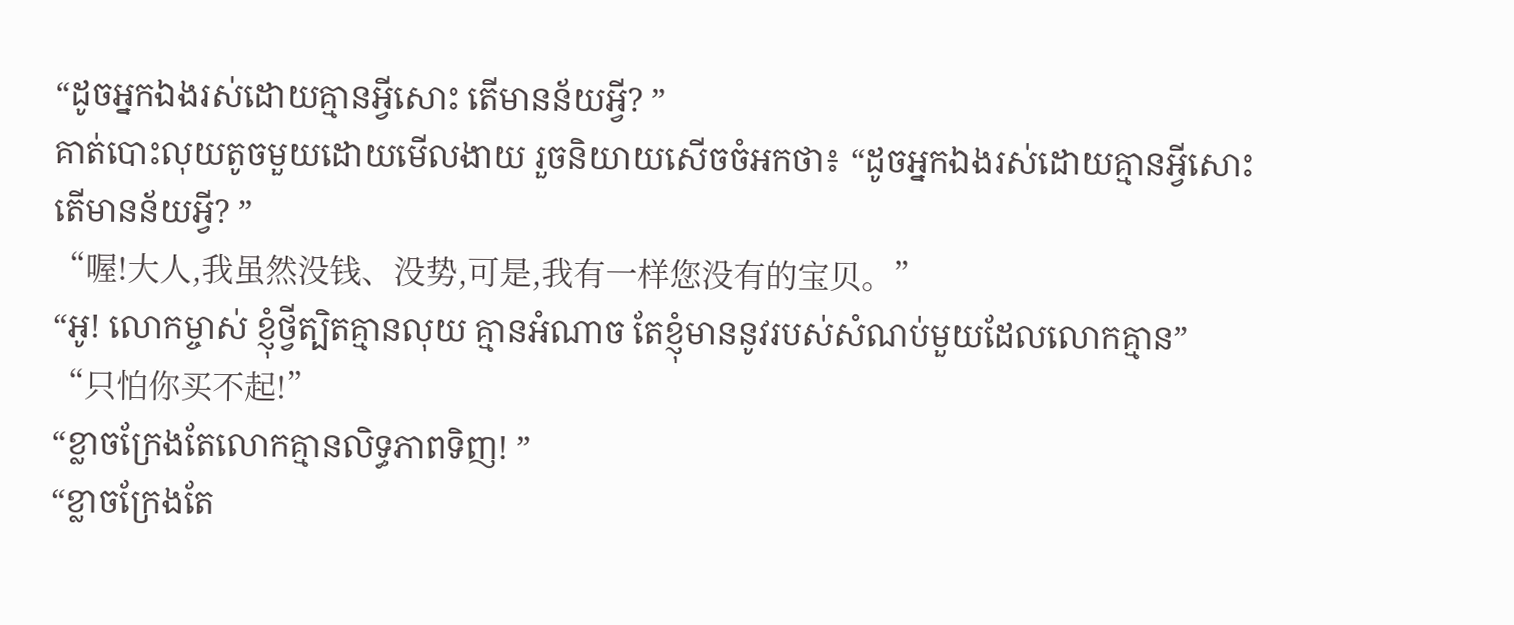“ដូចអ្នកឯងរស់ដោយគ្មានអ្វីសោះ តើមានន័យអ្វី? ”
គាត់បោះលុយតូចមួយដោយមើលងាយ រួចនិយាយសើចចំអកថា៖ “ដូចអ្នកឯងរស់ដោយគ្មានអ្វីសោះ តើមានន័យអ្វី? ”
“喔!大人,我虽然没钱、没势,可是,我有一样您没有的宝贝。”
“អូ! លោកម្ចាស់ ខ្ញុំថ្វីត្បិតគ្មានលុយ គ្មានអំណាច តែខ្ញុំមាននូវរបស់សំណប់មួយដែលលោកគ្មាន”
“只怕你买不起!”
“ខ្លាចក្រែងតែលោកគ្មានលិទ្ធភាពទិញ! ”
“ខ្លាចក្រែងតែ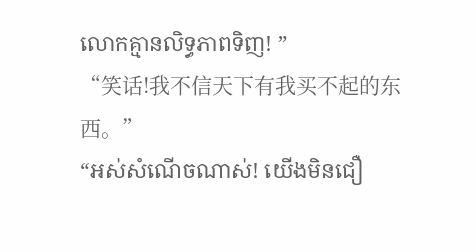លោកគ្មានលិទ្ធភាពទិញ! ”
“笑话!我不信天下有我买不起的东西。”
“អស់សំណើចណាស់! យើងមិនជឿ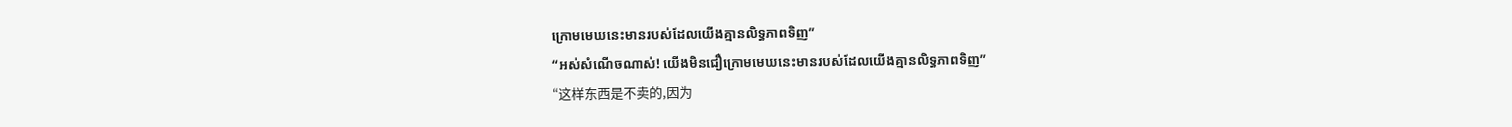ក្រោមមេឃនេះមានរបស់ដែលយើងគ្មានលិទ្ធភាពទិញ”
“អស់សំណើចណាស់! យើងមិនជឿក្រោមមេឃនេះមានរបស់ដែលយើងគ្មានលិទ្ធភាពទិញ”
“这样东西是不卖的,因为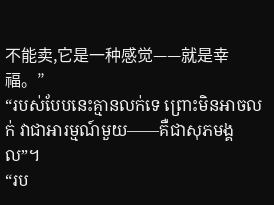不能卖,它是一种感觉——就是幸福。”
“របស់បែបនេះគ្មានលក់ទេ ព្រោះមិនអាចលក់ វាជាអារម្មណ៍មួយ——គឺជាសុភមង្គល”។
“រប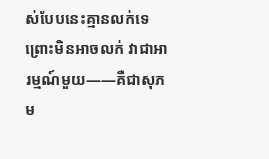ស់បែបនេះគ្មានលក់ទេ ព្រោះមិនអាចលក់ វាជាអារម្មណ៍មួយ——គឺជាសុភម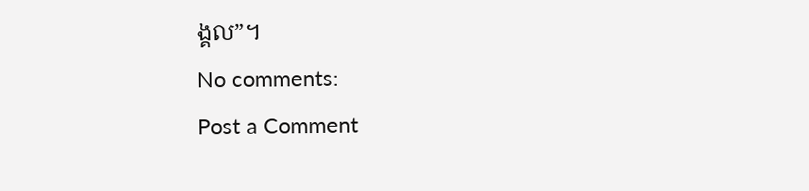ង្គល”។
No comments:
Post a Comment